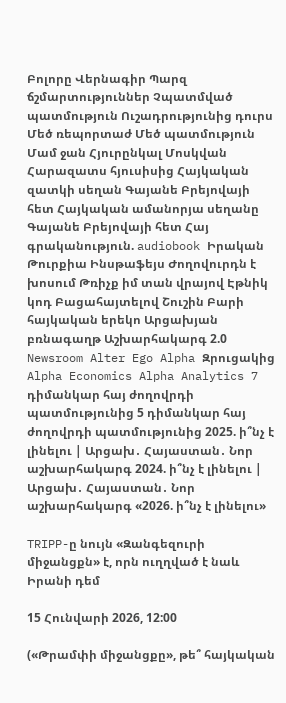Բոլորը Վերնագիր Պարզ ճշմարտություններ Չպատմված պատմություն Ուշադրությունից դուրս Մեծ ռեպորտաժ Մեծ պատմություն Մամ ջան Հյուրընկալ Մոսկվան Հարազատս հյուսիսից Հայկական զատկի սեղան Գայանե Բրեյովայի հետ Հայկական ամանորյա սեղանը Գայանե Բրեյովայի հետ Հայ գրականություն. audiobook Իրական Թուրքիա Ինսթաֆեյս Ժողովուրդն է խոսում Թռիչք իմ տան վրայով Էթնիկ կոդ Բացահայտելով Շուշին Բարի հայկական երեկո Արցախյան բռնագաղթ Աշխարհակարգ 2.0 Newsroom Alter Ego Alpha Զրուցակից Alpha Economics Alpha Analytics 7 դիմանկար հայ ժողովրդի պատմությունից 5 դիմանկար հայ ժողովրդի պատմությունից 2025. ի՞նչ է լինելու | Արցախ․ Հայաստան․ Նոր աշխարհակարգ 2024. ի՞նչ է լինելու | Արցախ․ Հայաստան․ Նոր աշխարհակարգ «2026. ի՞նչ է լինելու»

TRIPP-ը նույն «Զանգեզուրի միջանցքն» է, որն ուղղված է նաև Իրանի դեմ

15 Հունվարի 2026, 12:00

(«Թրամփի միջանցքը», թե՞ հայկական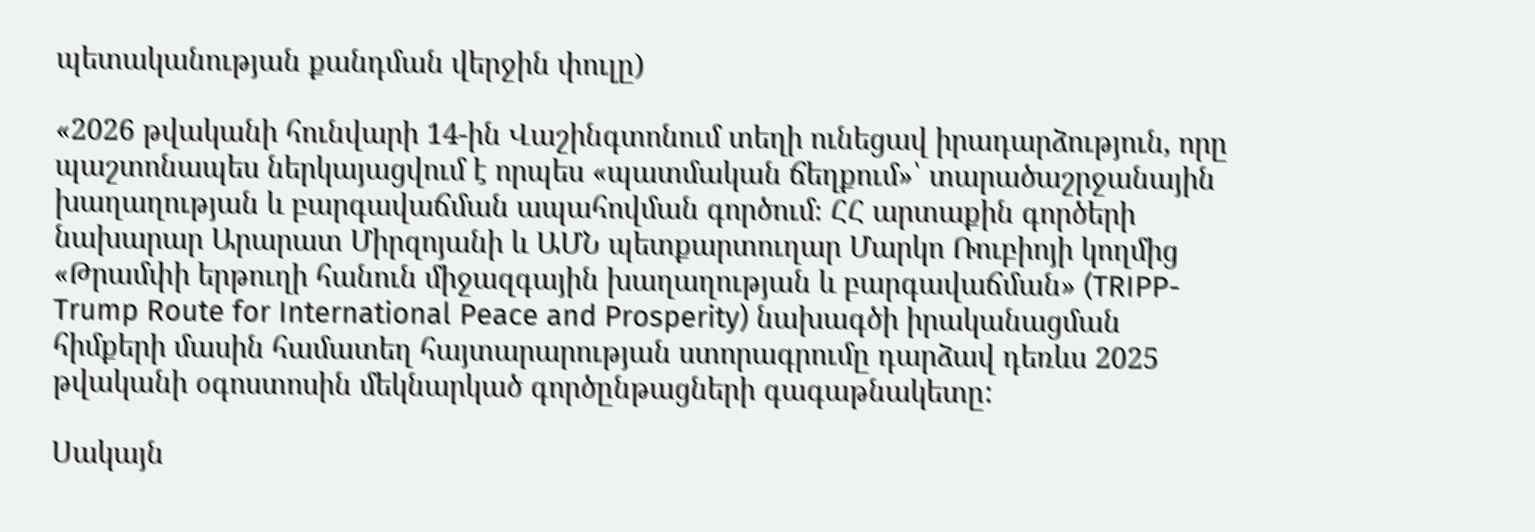պետականության քանդման վերջին փուլը)

«2026 թվականի հունվարի 14-ին Վաշինգտոնում տեղի ունեցավ իրադարձություն, որը պաշտոնապես ներկայացվում է որպես «պատմական ճեղքում»՝ տարածաշրջանային խաղաղության և բարգավաճման ապահովման գործում։ ՀՀ արտաքին գործերի նախարար Արարատ Միրզոյանի և ԱՄՆ պետքարտուղար Մարկո Ռուբիոյի կողմից «Թրամփի երթուղի հանուն միջազգային խաղաղության և բարգավաճման» (TRIPP-Trump Route for International Peace and Prosperity) նախագծի իրականացման հիմքերի մասին համատեղ հայտարարության ստորագրումը դարձավ դեռևս 2025 թվականի օգոստոսին մեկնարկած գործընթացների գագաթնակետը:

Սակայն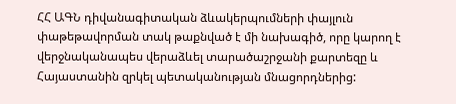ՀՀ ԱԳՆ դիվանագիտական ձևակերպումների փայլուն փաթեթավորման տակ թաքնված է մի նախագիծ, որը կարող է վերջնականապես վերաձևել տարածաշրջանի քարտեզը և Հայաստանին զրկել պետականության մնացորդներից: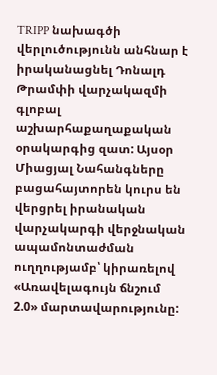TRIPP նախագծի վերլուծությունն անհնար է իրականացնել Դոնալդ Թրամփի վարչակազմի գլոբալ աշխարհաքաղաքական օրակարգից զատ: Այսօր Միացյալ Նահանգները բացահայտորեն կուրս են վերցրել իրանական վարչակարգի վերջնական ապամոնտաժման ուղղությամբ՝ կիրառելով «Առավելագույն ճնշում 2.0» մարտավարությունը: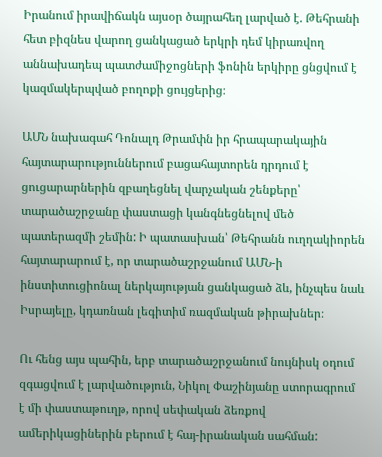Իրանում իրավիճակն այսօր ծայրահեղ լարված է. Թեհրանի հետ բիզնես վարող ցանկացած երկրի դեմ կիրառվող աննախադեպ պատժամիջոցների ֆոնին երկիրը ցնցվում է կազմակերպված բողոքի ցույցերից։

ԱՄՆ նախագահ Դոնալդ Թրամփն իր հրապարակային հայտարարություններում բացահայտորեն դրդում է ցուցարարներին զբաղեցնել վարչական շենքերը՝ տարածաշրջանը փաստացի կանգնեցնելով մեծ պատերազմի շեմին: Ի պատասխան՝ Թեհրանն ուղղակիորեն հայտարարում է, որ տարածաշրջանում ԱՄՆ-ի ինստիտուցիոնալ ներկայության ցանկացած ձև, ինչպես նաև Իսրայելը, կդառնան լեգիտիմ ռազմական թիրախներ։

Ու հենց այս պահին, երբ տարածաշրջանում նույնիսկ օդում զգացվում է լարվածություն, Նիկոլ Փաշինյանը ստորագրում է մի փաստաթուղթ, որով սեփական ձեռքով ամերիկացիներին բերում է հայ-իրանական սահման: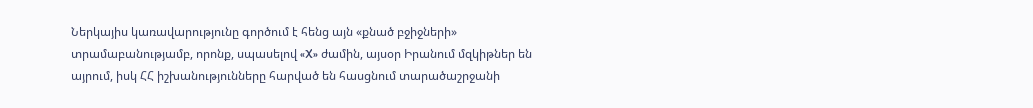Ներկայիս կառավարությունը գործում է հենց այն «քնած բջիջների» տրամաբանությամբ, որոնք, սպասելով «X» ժամին, այսօր Իրանում մզկիթներ են այրում, իսկ ՀՀ իշխանությունները հարված են հասցնում տարածաշրջանի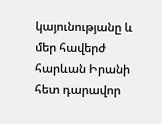կայունությանը և մեր հավերժ հարևան Իրանի հետ դարավոր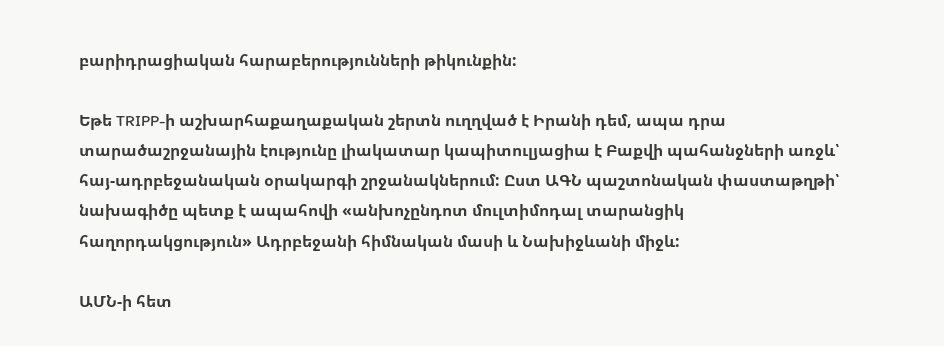բարիդրացիական հարաբերությունների թիկունքին:

Եթե TRIPP-ի աշխարհաքաղաքական շերտն ուղղված է Իրանի դեմ, ապա դրա տարածաշրջանային էությունը լիակատար կապիտուլյացիա է Բաքվի պահանջների առջև՝ հայ-ադրբեջանական օրակարգի շրջանակներում: Ըստ ԱԳՆ պաշտոնական փաստաթղթի՝ նախագիծը պետք է ապահովի «անխոչընդոտ մուլտիմոդալ տարանցիկ հաղորդակցություն» Ադրբեջանի հիմնական մասի և Նախիջևանի միջև:

ԱՄՆ-ի հետ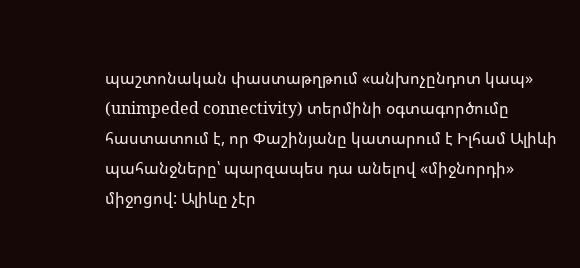պաշտոնական փաստաթղթում «անխոչընդոտ կապ» (unimpeded connectivity) տերմինի օգտագործումը հաստատում է, որ Փաշինյանը կատարում է Իլհամ Ալիևի պահանջները՝ պարզապես դա անելով «միջնորդի» միջոցով: Ալիևը չէր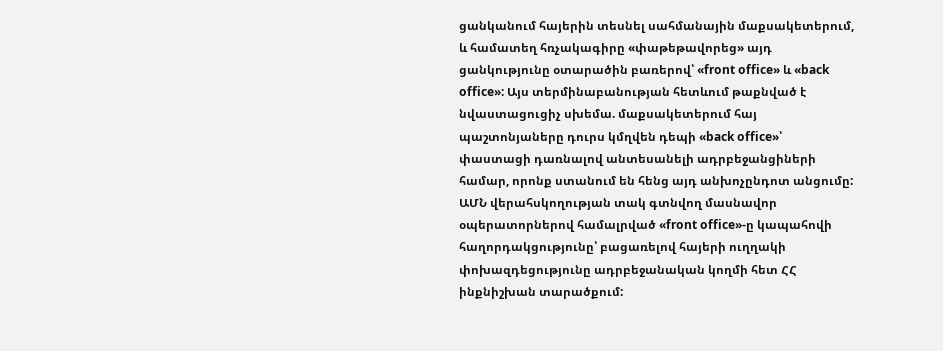ցանկանում հայերին տեսնել սահմանային մաքսակետերում, և համատեղ հռչակագիրը «փաթեթավորեց» այդ ցանկությունը օտարածին բառերով՝ «front office» և «back office»: Այս տերմինաբանության հետևում թաքնված է նվաստացուցիչ սխեմա. մաքսակետերում հայ պաշտոնյաները դուրս կմղվեն դեպի «back office»՝ փաստացի դառնալով անտեսանելի ադրբեջանցիների համար, որոնք ստանում են հենց այդ անխոչընդոտ անցումը: ԱՄՆ վերահսկողության տակ գտնվող մասնավոր օպերատորներով համալրված «front office»-ը կապահովի հաղորդակցությունը՝ բացառելով հայերի ուղղակի փոխազդեցությունը ադրբեջանական կողմի հետ ՀՀ ինքնիշխան տարածքում: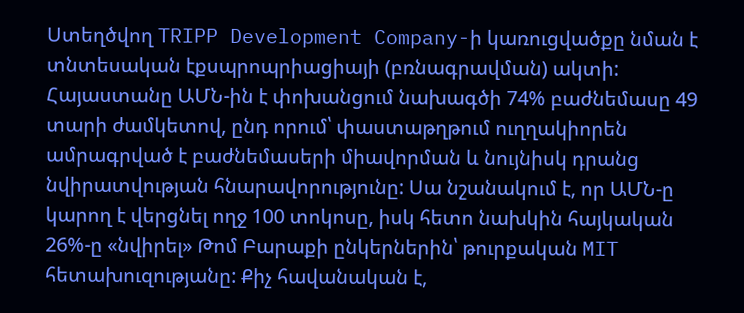Ստեղծվող TRIPP Development Company-ի կառուցվածքը նման է տնտեսական էքսպրոպրիացիայի (բռնագրավման) ակտի: Հայաստանը ԱՄՆ-ին է փոխանցում նախագծի 74% բաժնեմասը 49 տարի ժամկետով, ընդ որում՝ փաստաթղթում ուղղակիորեն ամրագրված է բաժնեմասերի միավորման և նույնիսկ դրանց նվիրատվության հնարավորությունը: Սա նշանակում է, որ ԱՄՆ-ը կարող է վերցնել ողջ 100 տոկոսը, իսկ հետո նախկին հայկական 26%-ը «նվիրել» Թոմ Բարաքի ընկերներին՝ թուրքական MIT հետախուզությանը: Քիչ հավանական է,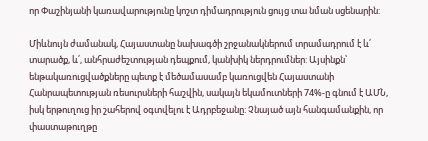որ Փաշինյանի կառավարությունը կոշտ դիմադրություն ցույց տա նման սցենարին:

Միևնույն ժամանակ, Հայաստանը նախագծի շրջանակներում տրամադրում է և՛ տարածք, և՛, անհրաժեշտության դեպքում, կանխիկ ներդրումներ: Այսինքն՝ ենթակառուցվածքները պետք է մեծամասամբ կառուցվեն Հայաստանի Հանրապետության ռեսուրսների հաշվին, սակայն եկամուտների 74%-ը գնում է ԱՄՆ, իսկ երթուղուց իր շահերով օգտվելու է Ադրբեջանը: Չնայած այն հանգամանքին, որ փաստաթուղթը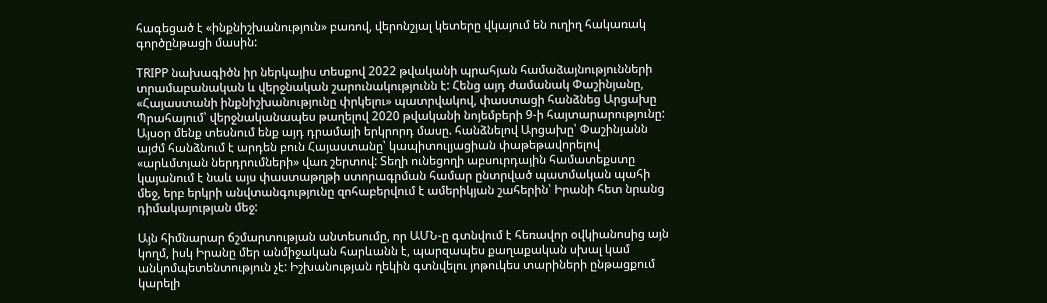հագեցած է «ինքնիշխանություն» բառով, վերոնշյալ կետերը վկայում են ուղիղ հակառակ գործընթացի մասին:

TRIPP նախագիծն իր ներկայիս տեսքով 2022 թվականի պրահյան համաձայնությունների տրամաբանական և վերջնական շարունակությունն է: Հենց այդ ժամանակ Փաշինյանը, «Հայաստանի ինքնիշխանությունը փրկելու» պատրվակով, փաստացի հանձնեց Արցախը Պրահայում՝ վերջնականապես թաղելով 2020 թվականի նոյեմբերի 9-ի հայտարարությունը: Այսօր մենք տեսնում ենք այդ դրամայի երկրորդ մասը. հանձնելով Արցախը՝ Փաշինյանն այժմ հանձնում է արդեն բուն Հայաստանը՝ կապիտուլյացիան փաթեթավորելով «արևմտյան ներդրումների» վառ շերտով: Տեղի ունեցողի աբսուրդային համատեքստը կայանում է նաև այս փաստաթղթի ստորագրման համար ընտրված պատմական պահի մեջ, երբ երկրի անվտանգությունը զոհաբերվում է ամերիկյան շահերին՝ Իրանի հետ նրանց դիմակայության մեջ:

Այն հիմնարար ճշմարտության անտեսումը, որ ԱՄՆ-ը գտնվում է հեռավոր օվկիանոսից այն կողմ, իսկ Իրանը մեր անմիջական հարևանն է, պարզապես քաղաքական սխալ կամ անկոմպետենտություն չէ: Իշխանության ղեկին գտնվելու յոթուկես տարիների ընթացքում կարելի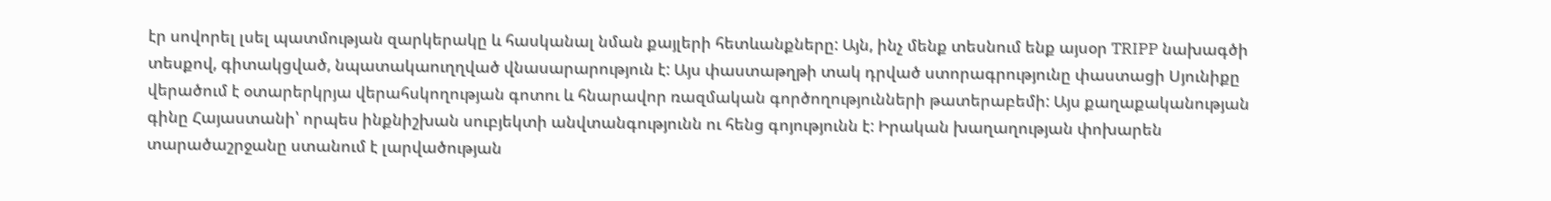էր սովորել լսել պատմության զարկերակը և հասկանալ նման քայլերի հետևանքները: Այն, ինչ մենք տեսնում ենք այսօր TRIPP նախագծի տեսքով, գիտակցված, նպատակաուղղված վնասարարություն է: Այս փաստաթղթի տակ դրված ստորագրությունը փաստացի Սյունիքը վերածում է օտարերկրյա վերահսկողության գոտու և հնարավոր ռազմական գործողությունների թատերաբեմի: Այս քաղաքականության գինը Հայաստանի՝ որպես ինքնիշխան սուբյեկտի անվտանգությունն ու հենց գոյությունն է: Իրական խաղաղության փոխարեն տարածաշրջանը ստանում է լարվածության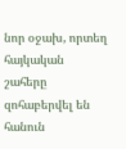նոր օջախ, որտեղ հայկական շահերը զոհաբերվել են հանուն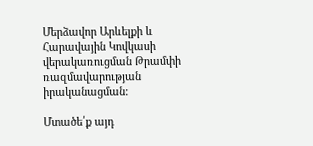Մերձավոր Արևելքի և Հարավային Կովկասի վերակառուցման Թրամփի ռազմավարության իրականացման:

Մտածե՛ք այդ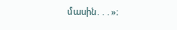մասին․․․»։